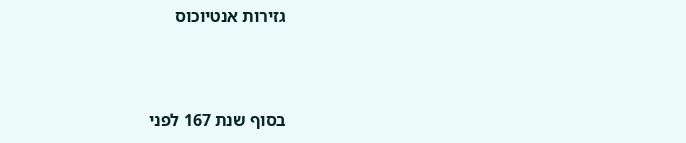גזירות אנטיוכוס



בסוף שנת 167 לפני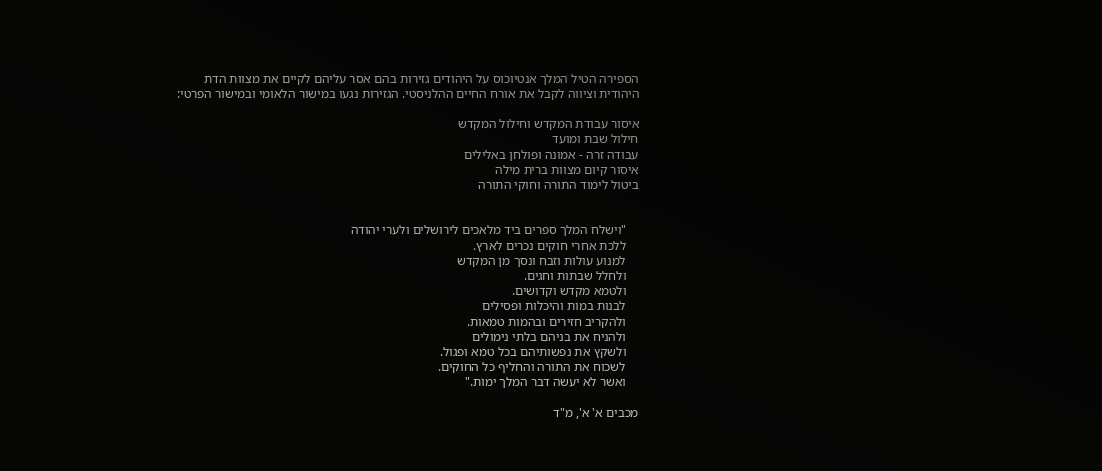הספירה הטיל המלך אנטיוכוס על היהודים גזירות בהם אסר עליהם לקיים את מצוות הדת היהודית וציווה לקבל את אורח החיים ההלניסטי. הגזירות נגעו במישור הלאומי ובמישור הפרטי:

איסור עבודת המקדש וחילול המקדש
חילול שבת ומועד
עבודה זרה - אמונה ופולחן באלילים
איסור קיום מצוות ברית מילה
ביטול לימוד התורה וחוקי התורה


    "וישלח המלך ספרים ביד מלאכים לירושלים ולערי יהודה
    ללכת אחרי חוקים נכרים לארץ.
    למנוע עולות וזבח ונסך מן המקדש
    ולחלל שבתות וחגים.
    ולטמא מקדש וקדושים.
    לבנות במות והיכלות ופסילים
    ולהקריב חזירים ובהמות טמאות.
    ולהניח את בניהם בלתי נימולים
    ולשקץ את נפשותיהם בכל טמא ופגול.
    לשכוח את התורה והחליף כל החוקים.
    ואשר לא יעשה דבר המלך ימות."

מכבים א' א', מ"ד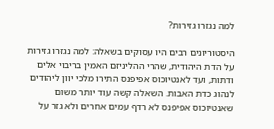למה נגזרו גזירות?

היסטוריונים רבים היו עסוקים בשאלה: למה נגזרו גזירות על הדת היהודית, שהרי ההליניזם האמין בריבוי אלים ודתות, ועד לאנטיוכוס אפיפנס התירו מלכי יוון ליהודים לנהוג כדת האבות. השאלה קשה עוד יותר משום שאנטיוכוס אפיפנס לא רדף עמים אחרים ולא גזר על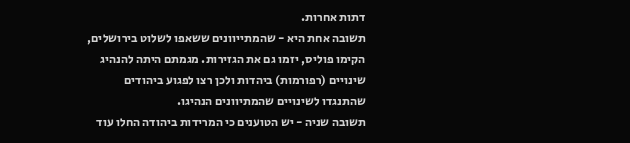דתות אחרות.
תשובה אחת היא - שהמתייוונים ששאפו לשלוט בירושלים, הקימו פוליס, יזמו גם את הגזירות. מגמתם היתה להנהיג שינויים (רפורמות) ביהדות ולכן רצו לפגוע ביהודים שהתנגדו לשינויים שהמתיוונים הנהיגו.
תשובה שניה - יש הטוענים כי המרידות ביהודה החלו עוד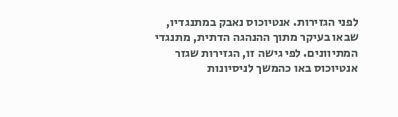לפני הגזירות. אנטיוכוס נאבק במתנגדיו, שבאו בעיקר מתוך ההנהגה הדתית, מתנגדי המתיוונים. לפי גישה זו, הגזירות שגזר אנטיוכוס באו כהמשך לניסיונות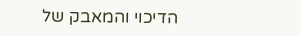הדיכוי והמאבק של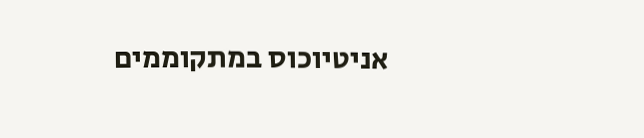אניטיוכוס במתקוממים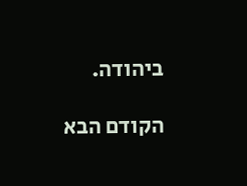ביהודה.

הקודם הבא